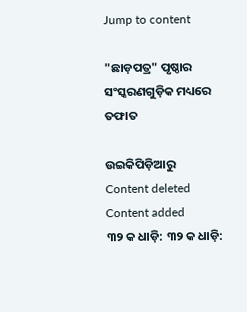Jump to content

"ଛାଡ଼ପତ୍ର" ପୃଷ୍ଠାର ସଂସ୍କରଣ‌ଗୁଡ଼ିକ ମଧ୍ୟରେ ତଫାତ

ଉଇକିପିଡ଼ିଆ‌ରୁ
Content deleted Content added
୩୨ କ ଧାଡ଼ି: ୩୨ କ ଧାଡ଼ି: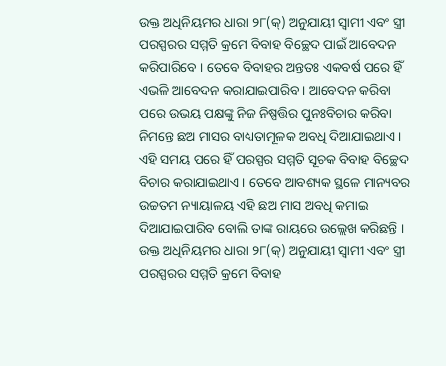ଉକ୍ତ ଅଧିନିୟମର ଧାରା ୨୮(କ୍) ଅନୁଯାୟୀ ସ୍ଵାମୀ ଏବଂ ସ୍ତ୍ରୀ ପରସ୍ପରର ସମ୍ମତି କ୍ରମେ ବିବାହ ବିଚ୍ଛେଦ ପାଇଁ ଆବେଦନ କରିପାରିବେ । ତେବେ ବିବାହର ଅନ୍ତତଃ ଏକବର୍ଷ ପରେ ହିଁ ଏଭଳି ଆବେଦନ କରାଯାଇପାରିବ । ଆବେଦନ କରିବା ପରେ ଉଭୟ ପକ୍ଷଙ୍କୁ ନିଜ ନିଷ୍ପତ୍ତିର ପୁନଃବିଚାର କରିବା ନିମନ୍ତେ ଛଅ ମାସର ବାଧ୍ୟତାମୂଳକ ଅବଧି ଦିଆଯାଇଥାଏ । ଏହି ସମୟ ପରେ ହିଁ ପରସ୍ପର ସମ୍ମତି ସୂଚକ ବିବାହ ବିଚ୍ଛେଦ ବିଚାର କରାଯାଇଥାଏ । ତେବେ ଆବଶ୍ୟକ ସ୍ଥଳେ ମାନ୍ୟବର ଉଚ୍ଚତମ ନ୍ୟାୟାଳୟ ଏହି ଛଅ ମାସ ଅବଧି କମାଇ ଦିଆଯାଇପାରିବ ବୋଲି ତାଙ୍କ ରାୟରେ ଉଲ୍ଲେଖ କରିଛନ୍ତି ।
ଉକ୍ତ ଅଧିନିୟମର ଧାରା ୨୮(କ୍) ଅନୁଯାୟୀ ସ୍ଵାମୀ ଏବଂ ସ୍ତ୍ରୀ ପରସ୍ପରର ସମ୍ମତି କ୍ରମେ ବିବାହ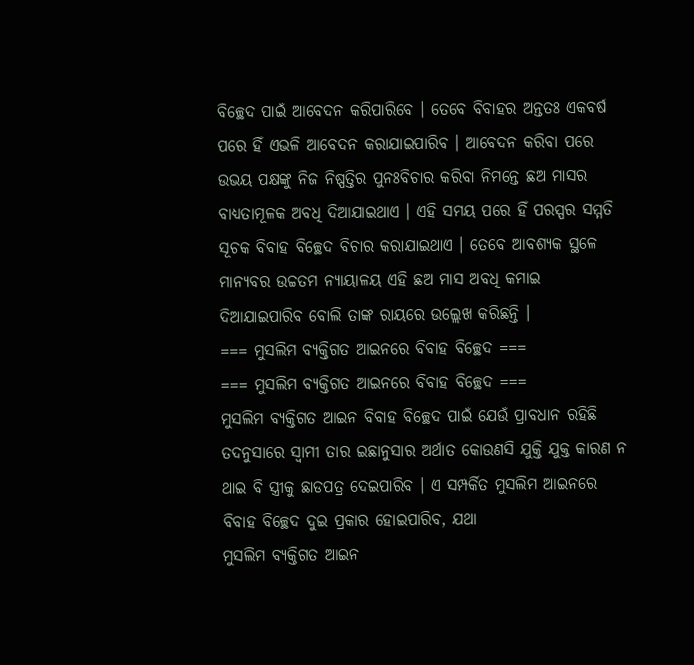ବିଚ୍ଛେଦ ପାଇଁ ଆବେଦନ କରିପାରିବେ । ତେବେ ବିବାହର ଅନ୍ତତଃ ଏକବର୍ଷ ପରେ ହିଁ ଏଭଳି ଆବେଦନ କରାଯାଇପାରିବ । ଆବେଦନ କରିବା ପରେ ଉଭୟ ପକ୍ଷଙ୍କୁ ନିଜ ନିଷ୍ପତ୍ତିର ପୁନଃବିଚାର କରିବା ନିମନ୍ତେ ଛଅ ମାସର ବାଧ୍ୟତାମୂଳକ ଅବଧି ଦିଆଯାଇଥାଏ । ଏହି ସମୟ ପରେ ହିଁ ପରସ୍ପର ସମ୍ମତି ସୂଚକ ବିବାହ ବିଚ୍ଛେଦ ବିଚାର କରାଯାଇଥାଏ । ତେବେ ଆବଶ୍ୟକ ସ୍ଥଳେ ମାନ୍ୟବର ଉଚ୍ଚତମ ନ୍ୟାୟାଳୟ ଏହି ଛଅ ମାସ ଅବଧି କମାଇ ଦିଆଯାଇପାରିବ ବୋଲି ତାଙ୍କ ରାୟରେ ଉଲ୍ଲେଖ କରିଛନ୍ତି ।
=== ମୁସଲିମ ବ୍ୟକ୍ତିଗତ ଆଇନରେ ବିବାହ ବିଚ୍ଛେଦ ===
=== ମୁସଲିମ ବ୍ୟକ୍ତିଗତ ଆଇନରେ ବିବାହ ବିଚ୍ଛେଦ ===
ମୁସଲିମ ବ୍ୟକ୍ତିଗତ ଆଇନ ବିବାହ ବିଚ୍ଛେଦ ପାଇଁ ଯେଉଁ ପ୍ରାବଧାନ ରହିଛି ତଦନୁସାରେ ସ୍ଵାମୀ ତାର ଇଛାନୁସାର ଅର୍ଥାତ କୋଉଣସି ଯୁକ୍ତି ଯୁକ୍ତ କାରଣ ନ ଥାଇ ବି ସ୍ତ୍ରୀକୁ ଛାଡପତ୍ର ଦେଇପାରିବ । ଏ ସମ୍ପର୍କିତ ମୁସଲିମ ଆଇନରେ ବିବାହ ବିଚ୍ଛେଦ ଦୁଇ ପ୍ରକାର ହୋଇପାରିବ, ଯଥା
ମୁସଲିମ ବ୍ୟକ୍ତିଗତ ଆଇନ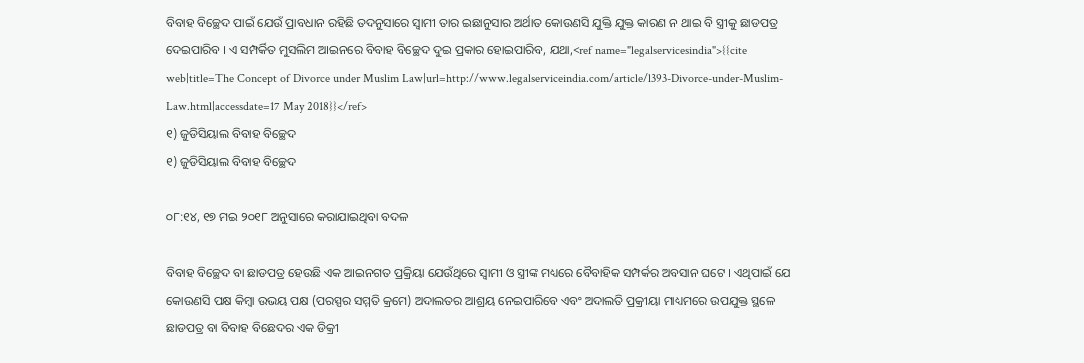ବିବାହ ବିଚ୍ଛେଦ ପାଇଁ ଯେଉଁ ପ୍ରାବଧାନ ରହିଛି ତଦନୁସାରେ ସ୍ଵାମୀ ତାର ଇଛାନୁସାର ଅର୍ଥାତ କୋଉଣସି ଯୁକ୍ତି ଯୁକ୍ତ କାରଣ ନ ଥାଇ ବି ସ୍ତ୍ରୀକୁ ଛାଡପତ୍ର ଦେଇପାରିବ । ଏ ସମ୍ପର୍କିତ ମୁସଲିମ ଆଇନରେ ବିବାହ ବିଚ୍ଛେଦ ଦୁଇ ପ୍ରକାର ହୋଇପାରିବ, ଯଥା,<ref name="legalservicesindia">{{cite web|title=The Concept of Divorce under Muslim Law|url=http://www.legalserviceindia.com/article/l393-Divorce-under-Muslim-Law.html|accessdate=17 May 2018}}</ref>
୧) ଜୁଡିସିୟାଲ ବିବାହ ବିଚ୍ଛେଦ
୧) ଜୁଡିସିୟାଲ ବିବାହ ବିଚ୍ଛେଦ

୦୮:୧୪, ୧୭ ମଇ ୨୦୧୮ ଅନୁସାରେ କରାଯାଇଥିବା ବଦଳ

ବିବାହ ବିଚ୍ଛେଦ ବା ଛାଡପତ୍ର ହେଉଛି ଏକ ଆଇନଗତ ପ୍ରକ୍ରିୟା ଯେଉଁଥିରେ ସ୍ଵାମୀ ଓ ସ୍ତ୍ରୀଙ୍କ ମଧ୍ୟରେ ବୈବାହିକ ସମ୍ପର୍କର ଅବସାନ ଘଟେ । ଏଥିପାଇଁ ଯେ କୋଉଣସି ପକ୍ଷ କିମ୍ବା ଉଭୟ ପକ୍ଷ (ପରସ୍ପର ସମ୍ମତି କ୍ରମେ) ଅଦାଲତର ଆଶ୍ରୟ ନେଇପାରିବେ ଏବଂ ଅଦାଲତି ପ୍ରକ୍ରୀୟା ମାଧ୍ୟମରେ ଉପଯୁକ୍ତ ସ୍ଥଳେ ଛାଡପତ୍ର ବା ବିବାହ ବିଛେଦର ଏକ ଡିକ୍ରୀ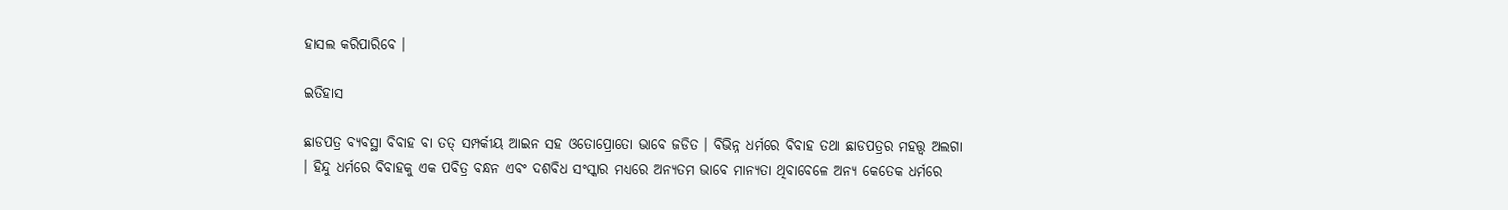ହାସଲ କରିପାରିବେ ।

ଇତିହାସ

ଛାଡପତ୍ର ବ୍ୟବସ୍ଥା ବିବାହ ବା ତତ୍ ସମ୍ପର୍କୀୟ ଆଇନ ସହ ଓତୋପ୍ରୋତୋ ଭାବେ ଜଡିତ । ବିଭିନ୍ନ ଧର୍ମରେ ବିବାହ ତଥା ଛାଡପତ୍ରର ମହତ୍ତ୍ଵ ଅଲଗା । ହିନ୍ଦୁ ଧର୍ମରେ ବିବାହକୁ ଏକ ପବିତ୍ର ବନ୍ଧନ ଏବଂ ଦଶବିଧ ସଂସ୍କାର ମଧ୍ୟରେ ଅନ୍ୟତମ ଭାବେ ମାନ୍ୟତା ଥିବାବେଳେ ଅନ୍ୟ କେତେକ ଧର୍ମରେ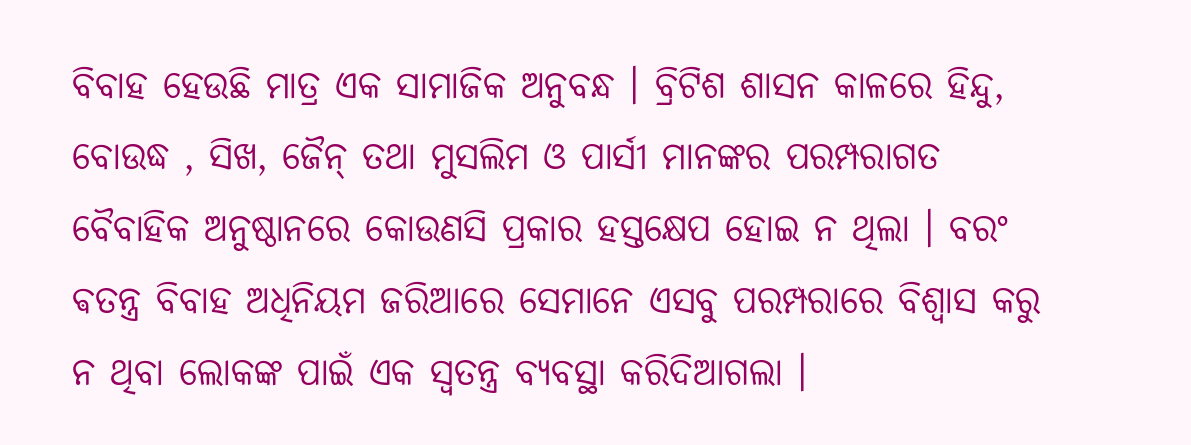ବିବାହ ହେଉଛି ମାତ୍ର ଏକ ସାମାଜିକ ଅନୁବନ୍ଧ । ବ୍ରିଟିଶ ଶାସନ କାଳରେ ହିନ୍ଦୁ, ବୋଉଦ୍ଧ , ସିଖ, ଜୈନ୍ ତଥା ମୁସଲିମ ଓ ପାର୍ସୀ ମାନଙ୍କର ପରମ୍ପରାଗତ ବୈବାହିକ ଅନୁଷ୍ଠାନରେ କୋଉଣସି ପ୍ରକାର ହସ୍ତକ୍ଷେପ ହୋଇ ନ ଥିଲା । ବରଂ ଵତନ୍ତ୍ର ବିବାହ ଅଧିନିୟମ ଜରିଆରେ ସେମାନେ ଏସବୁ ପରମ୍ପରାରେ ବିଶ୍ଵାସ କରୁ ନ ଥିବା ଲୋକଙ୍କ ପାଇଁ ଏକ ସ୍ଵତନ୍ତ୍ର ବ୍ୟବସ୍ଥା କରିଦିଆଗଲା ।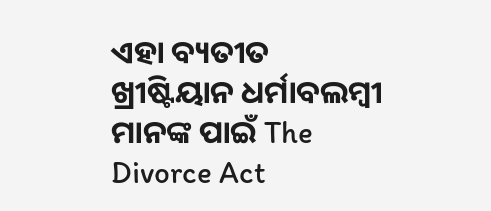ଏହା ବ୍ୟତୀତ ଖ୍ରୀଷ୍ଟିୟାନ ଧର୍ମାବଲମ୍ବୀ ମାନଙ୍କ ପାଇଁ The Divorce Act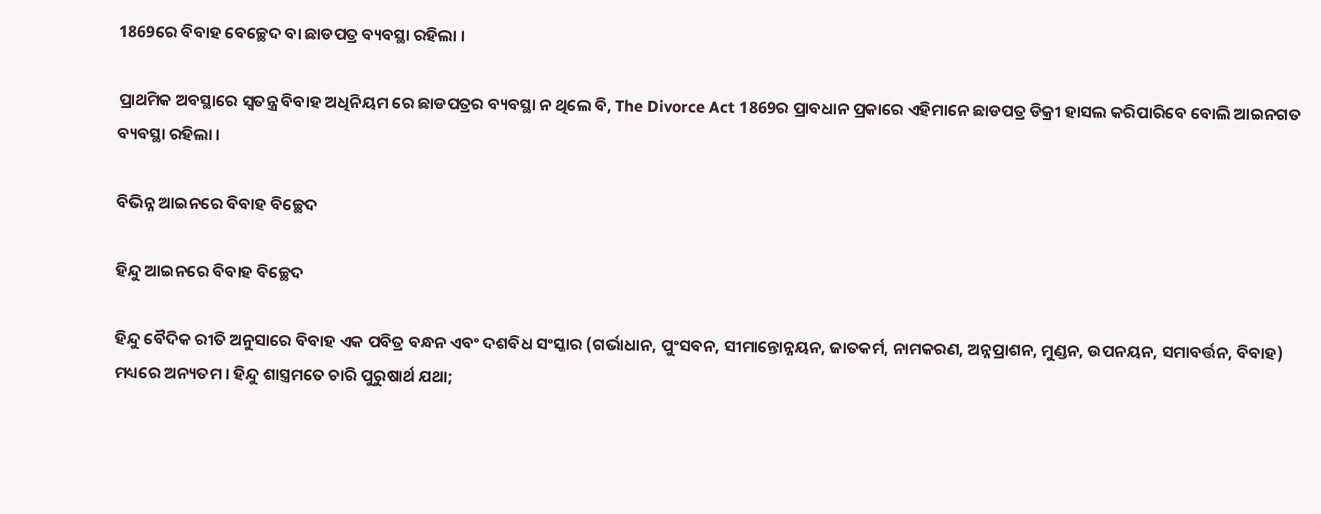1869ରେ ବିବାହ ବେଚ୍ଛେଦ ବା ଛାଡପତ୍ର ବ୍ୟବସ୍ଥା ରହିଲା ।

ପ୍ରାଥମିକ ଅବସ୍ଥାରେ ସ୍ଵତନ୍ତ୍ର ବିବାହ ଅଧିନିୟମ ରେ ଛାଡପତ୍ରର ବ୍ୟବସ୍ଥା ନ ଥିଲେ ବି, The Divorce Act 1869ର ପ୍ରାବଧାନ ପ୍ରକାରେ ଏହିମାନେ ଛାଡପତ୍ର ଡିକ୍ରୀ ହାସଲ କରିପାରିବେ ବୋଲି ଆଇନଗତ ବ୍ୟବସ୍ଥା ରହିଲା ।

ବିଭିନ୍ନ ଆଇନରେ ବିବାହ ବିଚ୍ଛେଦ

ହିନ୍ଦୁ ଆଇନରେ ବିବାହ ବିଚ୍ଛେଦ

ହିନ୍ଦୁ ବୈଦିକ ରୀତି ଅନୁସାରେ ବିବାହ ଏକ ପବିତ୍ର ବନ୍ଧନ ଏବଂ ଦଶବିଧ ସଂସ୍କାର (ଗର୍ଭାଧାନ, ପୁଂସବନ, ସୀମାନ୍ତୋନ୍ନୟନ, ଜାତକର୍ମ, ନାମକରଣ, ଅନ୍ନପ୍ରାଶନ, ମୁଣ୍ଡନ, ଉପନୟନ, ସମାବର୍ତ୍ତନ, ବିବାହ) ମଧ୍ୟରେ ଅନ୍ୟତମ । ହିନ୍ଦୁ ଶାସ୍ତ୍ରମତେ ଚାରି ପୁରୁଷାର୍ଥ ଯଥା;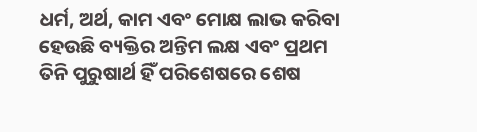ଧର୍ମ, ଅର୍ଥ, କାମ ଏବଂ ମୋକ୍ଷ ଲାଭ କରିବା ହେଉଛି ବ୍ୟକ୍ତିର ଅନ୍ତିମ ଲକ୍ଷ ଏବଂ ପ୍ରଥମ ତିନି ପୁରୁଷାର୍ଥ ହିଁ ପରିଶେଷରେ ଶେଷ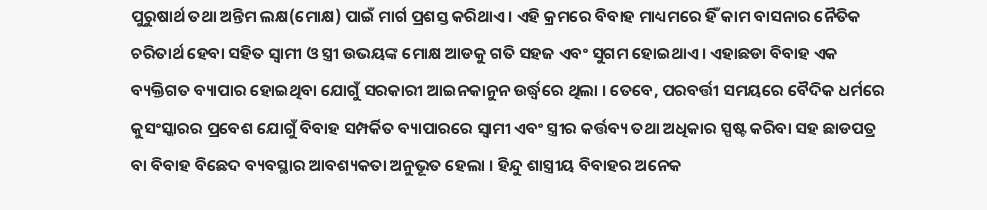ପୁରୁଷାର୍ଥ ତଥା ଅନ୍ତିମ ଲକ୍ଷ(ମୋକ୍ଷ) ପାଇଁ ମାର୍ଗ ପ୍ରଶସ୍ତ କରିଥାଏ । ଏହି କ୍ରମରେ ବିବାହ ମାଧ୍ୟମରେ ହିଁ କାମ ବାସନାର ନୈତିକ ଚରିତାର୍ଥ ହେବା ସହିତ ସ୍ଵାମୀ ଓ ସ୍ତ୍ରୀ ଉଭୟଙ୍କ ମୋକ୍ଷ ଆଡକୁ ଗତି ସହଜ ଏବଂ ସୁଗମ ହୋଇଥାଏ । ଏହାଛଡା ବିବାହ ଏକ ବ୍ୟକ୍ତିଗତ ବ୍ୟାପାର ହୋଇଥିବା ଯୋଗୁଁ ସରକାରୀ ଆଇନକାନୁନ ଉର୍ଦ୍ଧ୍ଵରେ ଥିଲା । ତେବେ, ପରବର୍ତ୍ତୀ ସମୟରେ ବୈଦିକ ଧର୍ମରେ କୁସଂସ୍କାରର ପ୍ରବେଶ ଯୋଗୁଁ ବିବାହ ସମ୍ପର୍କିତ ବ୍ୟାପାରରେ ସ୍ଵାମୀ ଏବଂ ସ୍ତ୍ରୀର କର୍ତ୍ତବ୍ୟ ତଥା ଅଧିକାର ସ୍ପଷ୍ଟ କରିବା ସହ ଛାଡପତ୍ର ବା ବିବାହ ବିଛେଦ ବ୍ୟବସ୍ଥାର ଆବଶ୍ୟକତା ଅନୁଭୂତ ହେଲା । ହିନ୍ଦୁ ଶାସ୍ତ୍ରୀୟ ବିବାହର ଅନେକ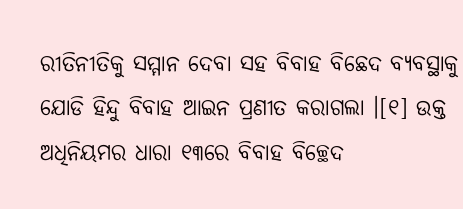ରୀତିନୀତିକୁ ସମ୍ମାନ ଦେବା ସହ ବିବାହ ବିଛେଦ ବ୍ୟବସ୍ଥାକୁ ଯୋଡି ହିନ୍ଦୁ ବିବାହ ଆଇନ ପ୍ରଣୀତ କରାଗଲା ।[୧] ଉକ୍ତ ଅଧିନିୟମର ଧାରା ୧୩ରେ ବିବାହ ବିଚ୍ଛେଦ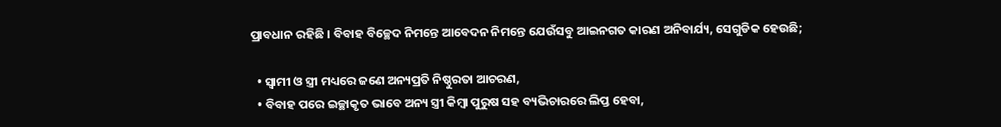ପ୍ରାବଧାନ ରହିଛି । ବିବାହ ବିଚ୍ଛେଦ ନିମନ୍ତେ ଆବେଦନ ନିମନ୍ତେ ଯେଉଁସବୁ ଆଇନଗତ କାରଣ ଅନିବାର୍ଯ୍ୟ, ସେଗୁଡିକ ହେଉଛି;

  • ସ୍ଵାମୀ ଓ ସ୍ତ୍ରୀ ମଧ୍ୟରେ ଜଣେ ଅନ୍ୟପ୍ରତି ନିଷ୍ଠୁରତା ଆଚରଣ,
  • ବିବାହ ପରେ ଇଚ୍ଛାକୃତ ଭାବେ ଅନ୍ୟ ସ୍ତ୍ରୀ କିମ୍ବା ପୁରୁଷ ସହ ବ୍ୟଭିଚାରରେ ଲିପ୍ତ ହେବା,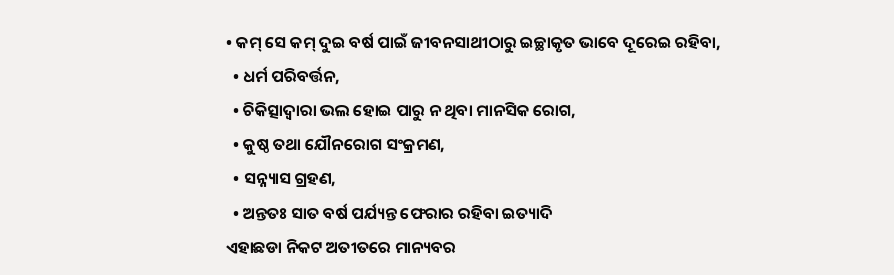• କମ୍ ସେ କମ୍ ଦୁଇ ବର୍ଷ ପାଇଁ ଜୀବନସାଥୀଠାରୁ ଇଚ୍ଛାକୃତ ଭାବେ ଦୂରେଇ ରହିବା,
  • ଧର୍ମ ପରିବର୍ତ୍ତନ,
  • ଚିକିତ୍ସାଦ୍ଵାରା ଭଲ ହୋଇ ପାରୁ ନ ଥିବା ମାନସିକ ରୋଗ,
  • କୁଷ୍ଠ ତଥା ଯୌନରୋଗ ସଂକ୍ରମଣ,
  • ସନ୍ନ୍ୟାସ ଗ୍ରହଣ,
  • ଅନ୍ତତଃ ସାତ ବର୍ଷ ପର୍ଯ୍ୟନ୍ତ ଫେରାର ରହିବା ଇତ୍ୟାଦି
ଏହାଛଡା ନିକଟ ଅତୀତରେ ମାନ୍ୟବର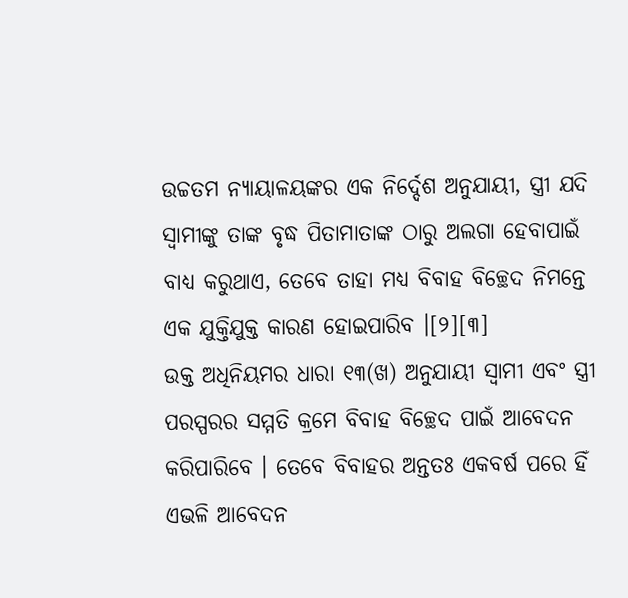ଉଚ୍ଚତମ ନ୍ୟାୟାଳୟଙ୍କର ଏକ ନିର୍ଦ୍ଦେଶ ଅନୁଯାୟୀ, ସ୍ତ୍ରୀ ଯଦି ସ୍ଵାମୀଙ୍କୁ ତାଙ୍କ ବୃଦ୍ଧ ପିତାମାତାଙ୍କ ଠାରୁ ଅଲଗା ହେବାପାଇଁ ବାଧ୍ୟ କରୁଥାଏ, ତେବେ ତାହା ମଧ୍ୟ ବିବାହ ବିଚ୍ଛେଦ ନିମନ୍ତେ ଏକ ଯୁକ୍ତିଯୁକ୍ତ କାରଣ ହୋଇପାରିବ ।[୨][୩]
ଉକ୍ତ ଅଧିନିୟମର ଧାରା ୧୩(ଖ) ଅନୁଯାୟୀ ସ୍ଵାମୀ ଏବଂ ସ୍ତ୍ରୀ ପରସ୍ପରର ସମ୍ମତି କ୍ରମେ ବିବାହ ବିଚ୍ଛେଦ ପାଇଁ ଆବେଦନ କରିପାରିବେ । ତେବେ ବିବାହର ଅନ୍ତତଃ ଏକବର୍ଷ ପରେ ହିଁ ଏଭଳି ଆବେଦନ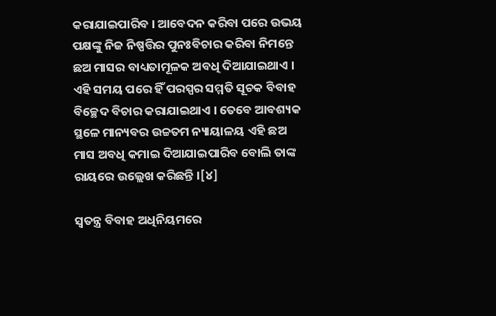କରାଯାଇପାରିବ । ଆବେଦନ କରିବା ପରେ ଉଭୟ ପକ୍ଷଙ୍କୁ ନିଜ ନିଷ୍ପତ୍ତିର ପୁନଃବିଚାର କରିବା ନିମନ୍ତେ ଛଅ ମାସର ବାଧ୍ୟତାମୂଳକ ଅବଧି ଦିଆଯାଇଥାଏ । ଏହି ସମୟ ପରେ ହିଁ ପରସ୍ପର ସମ୍ମତି ସୂଚକ ବିବାହ ବିଚ୍ଛେଦ ବିଚାର କରାଯାଇଥାଏ । ତେବେ ଆବଶ୍ୟକ ସ୍ଥଳେ ମାନ୍ୟବର ଉଚ୍ଚତମ ନ୍ୟାୟାଳୟ ଏହି ଛଅ ମାସ ଅବଧି କମାଇ ଦିଆଯାଇପାରିବ ବୋଲି ତାଙ୍କ ରାୟରେ ଉଲ୍ଲେଖ କରିଛନ୍ତି ।[୪]

ସ୍ଵତନ୍ତ୍ର ବିବାହ ଅଧିନିୟମରେ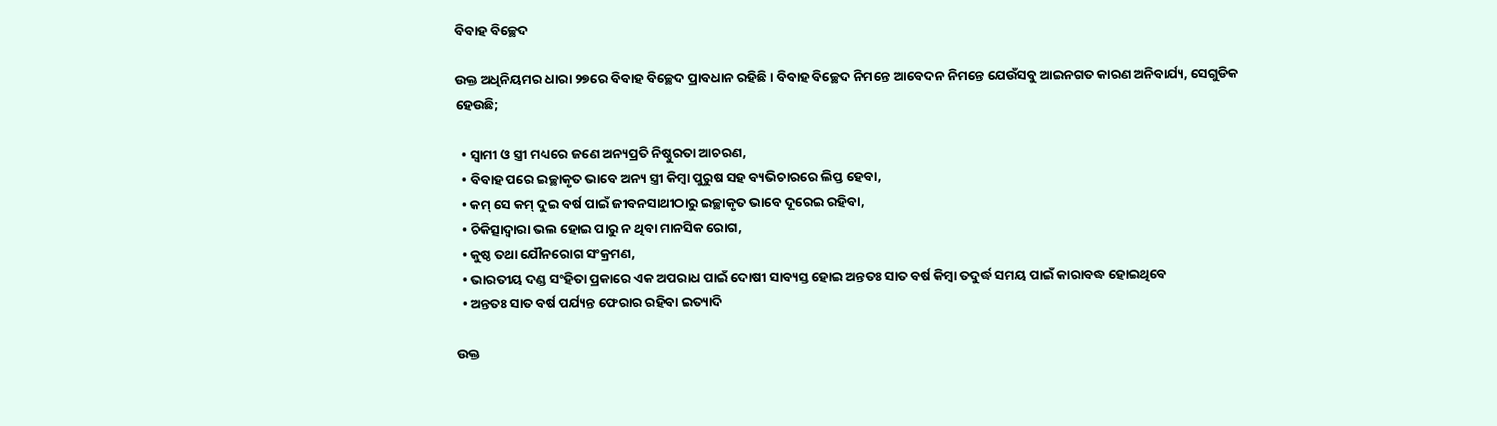ବିବାହ ବିଚ୍ଛେଦ

ଉକ୍ତ ଅଧିନିୟମର ଧାରା ୨୭ରେ ବିବାହ ବିଚ୍ଛେଦ ପ୍ରାବଧାନ ରହିଛି । ବିବାହ ବିଚ୍ଛେଦ ନିମନ୍ତେ ଆବେଦନ ନିମନ୍ତେ ଯେଉଁସବୁ ଆଇନଗତ କାରଣ ଅନିବାର୍ଯ୍ୟ, ସେଗୁଡିକ ହେଉଛି;

  • ସ୍ଵାମୀ ଓ ସ୍ତ୍ରୀ ମଧ୍ୟରେ ଜଣେ ଅନ୍ୟପ୍ରତି ନିଷ୍ଠୁରତା ଆଚରଣ,
  • ବିବାହ ପରେ ଇଚ୍ଛାକୃତ ଭାବେ ଅନ୍ୟ ସ୍ତ୍ରୀ କିମ୍ବା ପୁରୁଷ ସହ ବ୍ୟଭିଚାରରେ ଲିପ୍ତ ହେବା,
  • କମ୍ ସେ କମ୍ ଦୁଇ ବର୍ଷ ପାଇଁ ଜୀବନସାଥୀଠାରୁ ଇଚ୍ଛାକୃତ ଭାବେ ଦୂରେଇ ରହିବା,
  • ଚିକିତ୍ସାଦ୍ଵାରା ଭଲ ହୋଇ ପାରୁ ନ ଥିବା ମାନସିକ ରୋଗ,
  • କୁଷ୍ଠ ତଥା ଯୌନରୋଗ ସଂକ୍ରମଣ,
  • ଭାରତୀୟ ଦଣ୍ଡ ସଂହିତା ପ୍ରକାରେ ଏକ ଅପରାଧ ପାଇଁ ଦୋଷୀ ସାବ୍ୟସ୍ତ ହୋଇ ଅନ୍ତତଃ ସାତ ବର୍ଷ କିମ୍ବା ତଦୁର୍ଦ୍ଧ ସମୟ ପାଇଁ କାରାବଦ୍ଧ ହୋଇଥିବେ
  • ଅନ୍ତତଃ ସାତ ବର୍ଷ ପର୍ଯ୍ୟନ୍ତ ଫେରାର ରହିବା ଇତ୍ୟାଦି

ଉକ୍ତ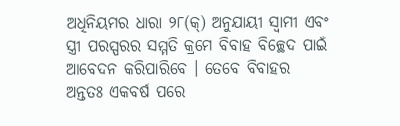ଅଧିନିୟମର ଧାରା ୨୮(କ୍) ଅନୁଯାୟୀ ସ୍ଵାମୀ ଏବଂ ସ୍ତ୍ରୀ ପରସ୍ପରର ସମ୍ମତି କ୍ରମେ ବିବାହ ବିଚ୍ଛେଦ ପାଇଁ ଆବେଦନ କରିପାରିବେ । ତେବେ ବିବାହର ଅନ୍ତତଃ ଏକବର୍ଷ ପରେ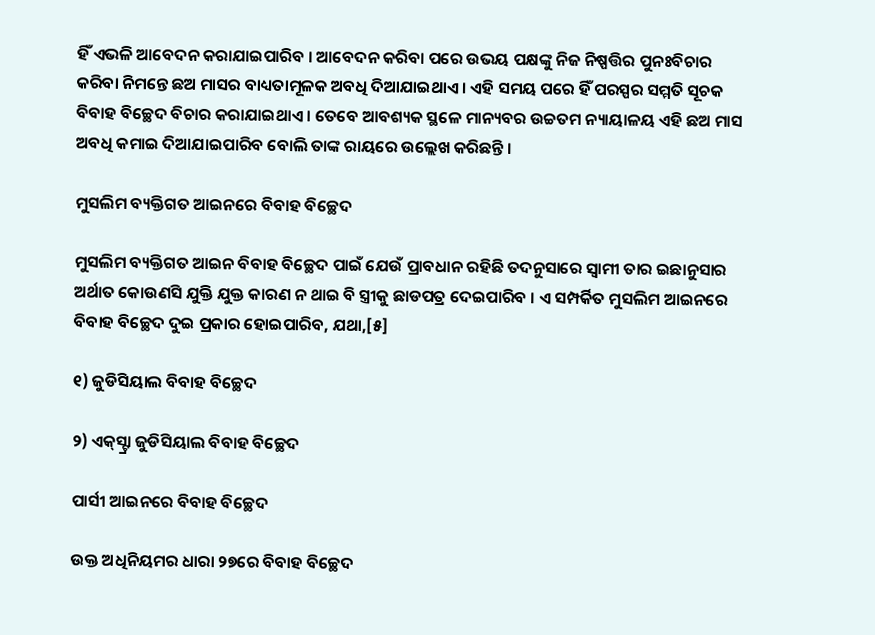ହିଁ ଏଭଳି ଆବେଦନ କରାଯାଇପାରିବ । ଆବେଦନ କରିବା ପରେ ଉଭୟ ପକ୍ଷଙ୍କୁ ନିଜ ନିଷ୍ପତ୍ତିର ପୁନଃବିଚାର କରିବା ନିମନ୍ତେ ଛଅ ମାସର ବାଧ୍ୟତାମୂଳକ ଅବଧି ଦିଆଯାଇଥାଏ । ଏହି ସମୟ ପରେ ହିଁ ପରସ୍ପର ସମ୍ମତି ସୂଚକ ବିବାହ ବିଚ୍ଛେଦ ବିଚାର କରାଯାଇଥାଏ । ତେବେ ଆବଶ୍ୟକ ସ୍ଥଳେ ମାନ୍ୟବର ଉଚ୍ଚତମ ନ୍ୟାୟାଳୟ ଏହି ଛଅ ମାସ ଅବଧି କମାଇ ଦିଆଯାଇପାରିବ ବୋଲି ତାଙ୍କ ରାୟରେ ଉଲ୍ଲେଖ କରିଛନ୍ତି ।

ମୁସଲିମ ବ୍ୟକ୍ତିଗତ ଆଇନରେ ବିବାହ ବିଚ୍ଛେଦ

ମୁସଲିମ ବ୍ୟକ୍ତିଗତ ଆଇନ ବିବାହ ବିଚ୍ଛେଦ ପାଇଁ ଯେଉଁ ପ୍ରାବଧାନ ରହିଛି ତଦନୁସାରେ ସ୍ଵାମୀ ତାର ଇଛାନୁସାର ଅର୍ଥାତ କୋଉଣସି ଯୁକ୍ତି ଯୁକ୍ତ କାରଣ ନ ଥାଇ ବି ସ୍ତ୍ରୀକୁ ଛାଡପତ୍ର ଦେଇପାରିବ । ଏ ସମ୍ପର୍କିତ ମୁସଲିମ ଆଇନରେ ବିବାହ ବିଚ୍ଛେଦ ଦୁଇ ପ୍ରକାର ହୋଇପାରିବ, ଯଥା,[୫]

୧) ଜୁଡିସିୟାଲ ବିବାହ ବିଚ୍ଛେଦ

୨) ଏକ୍‌ସ୍ଟ୍ରା ଜୁଡିସିୟାଲ ବିବାହ ବିଚ୍ଛେଦ

ପାର୍ସୀ ଆଇନରେ ବିବାହ ବିଚ୍ଛେଦ

ଉକ୍ତ ଅଧିନିୟମର ଧାରା ୨୭ରେ ବିବାହ ବିଚ୍ଛେଦ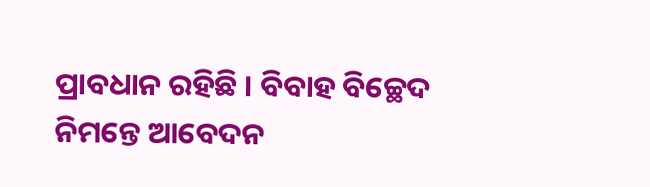ପ୍ରାବଧାନ ରହିଛି । ବିବାହ ବିଚ୍ଛେଦ ନିମନ୍ତେ ଆବେଦନ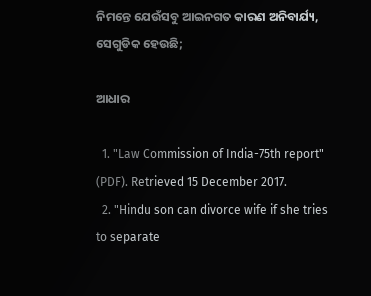ନିମନ୍ତେ ଯେଉଁସବୁ ଆଇନଗତ କାରଣ ଅନିବାର୍ଯ୍ୟ, ସେଗୁଡିକ ହେଉଛି;

ଆଧାର

  1. "Law Commission of India-75th report" (PDF). Retrieved 15 December 2017.
  2. "Hindu son can divorce wife if she tries to separate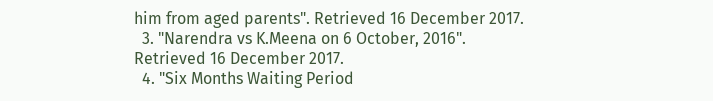him from aged parents". Retrieved 16 December 2017.
  3. "Narendra vs K.Meena on 6 October, 2016". Retrieved 16 December 2017.
  4. "Six Months Waiting Period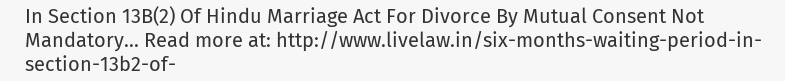In Section 13B(2) Of Hindu Marriage Act For Divorce By Mutual Consent Not Mandatory... Read more at: http://www.livelaw.in/six-months-waiting-period-in-section-13b2-of-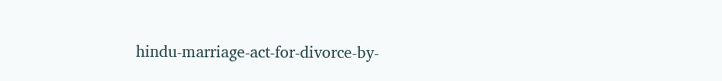hindu-marriage-act-for-divorce-by-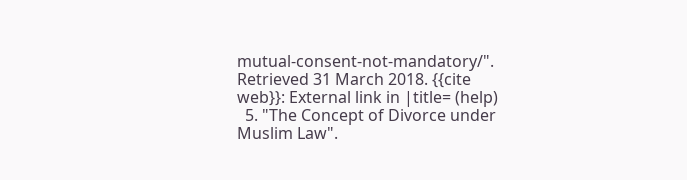mutual-consent-not-mandatory/". Retrieved 31 March 2018. {{cite web}}: External link in |title= (help)
  5. "The Concept of Divorce under Muslim Law".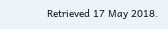Retrieved 17 May 2018.